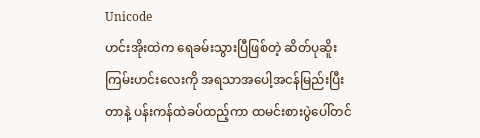Unicode
ဟင်းအိုးထဲက ရေခမ်းသွားပြီဖြစ်တဲ့ ဆိတ်ပုဆိူးကြမ်းဟင်းလေးကို အရသာအပေါ့အငန်မြည်းပြီးတာနဲ့ ပန်းကန်ထဲခပ်ထည့်ကာ ထမင်းစားပွဲပေါ်တင်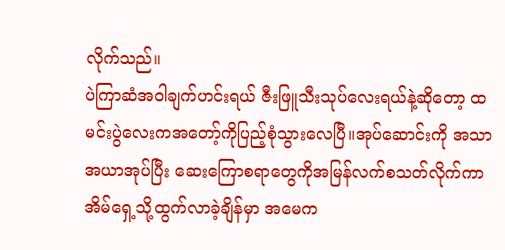လိုက်သည်။
ပဲကြာဆံအဝါချက်ဟင်းရယ် ဇီးဖြူသီးသုပ်လေးရယ်နဲ့ဆိုတော့ ထမင်းပွဲလေးကအတော့်ကိုပြည့်စုံသွားလေပြီ။အုပ်ဆောင်းကို အသာအယာအုပ်ပြီး ဆေးကြောစရာတွေကိုအမြန်လက်စသတ်လိုက်ကာ အိမ်ရှေ့သို့ထွက်လာခဲ့ချိန်မှာ အမေက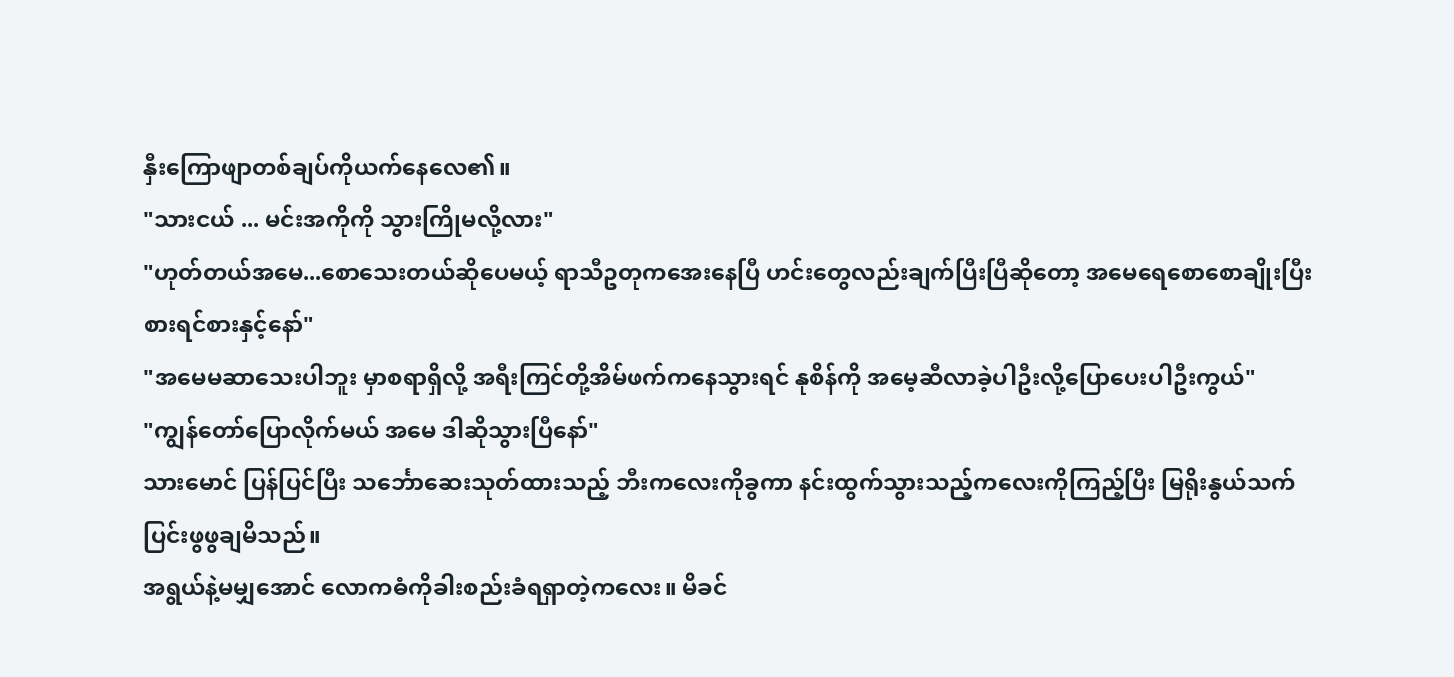နှီးကြောဖျာတစ်ချပ်ကိုယက်နေလေ၏။
"သားငယ် ... မင်းအကိုကို သွားကြိုမလို့လား"
"ဟုတ်တယ်အမေ...စောသေးတယ်ဆိုပေမယ့် ရာသီဥတုကအေးနေပြီ ဟင်းတွေလည်းချက်ပြီးပြီဆိုတော့ အမေရေစောစောချိုးပြီး စားရင်စားနှင့်နော်"
"အမေမဆာသေးပါဘူး မှာစရာရှိလို့ အရီးကြင်တို့အိမ်ဖက်ကနေသွားရင် နုစိန်ကို အမေ့ဆီလာခဲ့ပါဦးလို့ပြောပေးပါဦးကွယ်"
"ကျွန်တော်ပြောလိုက်မယ် အမေ ဒါဆိုသွားပြီနော်"
သားမောင် ပြန်ပြင်ပြီး သင်္ဘောဆေးသုတ်ထားသည့် ဘီးကလေးကိုခွကာ နင်းထွက်သွားသည့်ကလေးကိုကြည့်ပြီး မြရိုးနွယ်သက်ပြင်းဖွဖွချမိသည်။
အရွယ်နဲ့မမျှအောင် လောကဓံကိုခါးစည်းခံရရှာတဲ့ကလေး။ မိခင်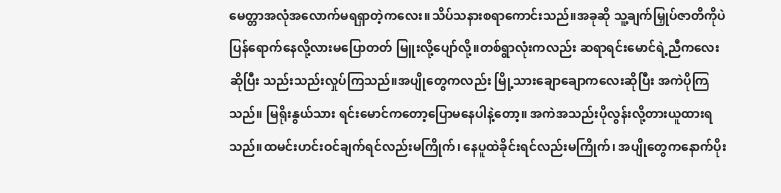မေတ္တာအလုံအလောက်မရရှာတဲ့ကလေး။သိပ်သနားစရာကောင်းသည်။အခုဆို သူ့ချက်မြှုပ်ဇာတိကိုပဲပြန်ရောက်နေလို့လားမပြောတတ် မြူးလို့ပျော်လို့။တစ်ရွာလုံးကလည်း ဆရာရင်းမောင်ရဲ့ညီကလေးဆိုပြီး သည်းသည်းလှုပ်ကြသည်။အပျိုတွေကလည်း မြို့သားချောချောကလေးဆိုပြီး အကဲပိုကြသည်။ မြရိုးနွယ်သား ရင်းမောင်ကတော့ပြောမနေပါနဲ့တော့။ အကဲအသည်းပိုလွန်းလို့တားယူထားရသည်။ထမင်းဟင်းဝင်ချက်ရင်လည်းမကြိုက်၊ နေပူထဲခိုင်းရင်လည်းမကြိုက်၊ အပျိုတွေကနောက်ပိုး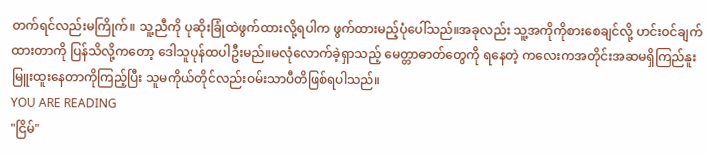တက်ရင်လည်းမကြိုက်။ သူ့ညီကို ပုဆိုးခြုံထဲဖွက်ထားလို့ရပါက ဖွက်ထားမည့်ပုံပေါ်သည်။အခုလည်း သူ့အကိုကိုစားစေချင်လို့ ဟင်းဝင်ချက်ထားတာကို ပြန်သိလို့ကတော့ ဒေါသူပုန်ထပါဦးမည်။မလုံလောက်ခဲ့ရှာသည့် မေတ္တာဓာတ်တွေကို ရနေတဲ့ ကလေးကအတိုင်းအဆမရှိကြည်နူးမြူးထူးနေတာကိုကြည့်ပြီး သူမကိုယ်တိုင်လည်းဝမ်းသာပီတိဖြစ်ရပါသည်။
YOU ARE READING
"ငြိမ်"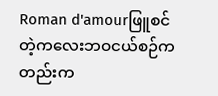Roman d'amourဖြူစင်တဲ့ကလေးဘဝငယ်စဉ်ကတည်းက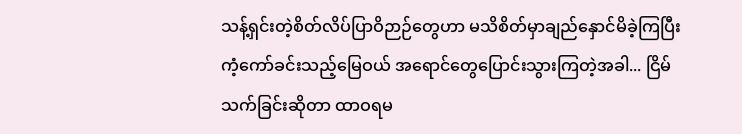သန့်ရှင်းတဲ့စိတ်လိပ်ပြာဝိဉာဉ်တွေဟာ မသိစိတ်မှာချည်နှောင်မိခဲ့ကြပြီး ကံ့ကော်ခင်းသည့်မြေဝယ် အရောင်တွေပြောင်းသွားကြတဲ့အခါ... ငြိမ်သက်ခြင်းဆိုတာ ထာဝရမ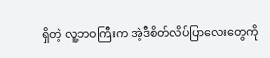ရှိတဲ့ လူ့ဘဝကြီးက အဲ့ဒီစိတ်လိပ်ပြာလေးတွေကို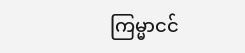ကြမ္မာငင်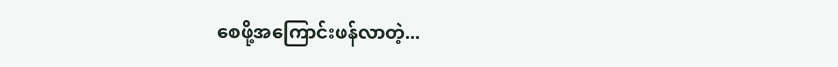စေဖို့အကြောင်းဖန်လာတဲ့...